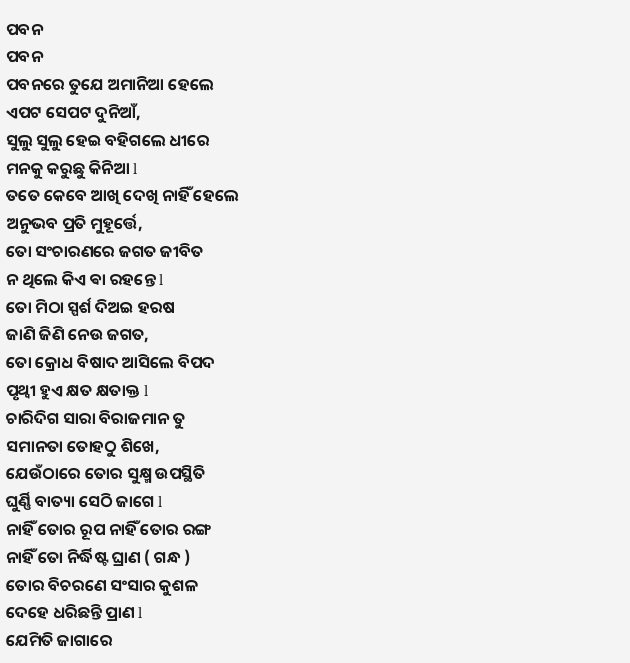ପବନ
ପବନ
ପବନରେ ତୁଯେ ଅମାନିଆ ହେଲେ
ଏପଟ ସେପଟ ଦୁନିଆଁ,
ସୁଲୁ ସୁଲୁ ହେଇ ବହିଗଲେ ଧୀରେ
ମନକୁ କରୁଛୁ କିନିଆ l
ତତେ କେବେ ଆଖି ଦେଖି ନାହିଁ ହେଲେ
ଅନୁଭବ ପ୍ରତି ମୁହୂର୍ତ୍ତେ,
ତୋ ସଂଚାରଣରେ ଜଗତ ଜୀବିତ
ନ ଥିଲେ କିଏ ଵା ରହନ୍ତେ l
ତୋ ମିଠା ସ୍ପର୍ଶ ଦିଅଇ ହରଷ
ଜାଣି ଜିଣି ନେଉ ଜଗତ,
ତୋ କ୍ରୋଧ ବିଷାଦ ଆସିଲେ ବିପଦ
ପୃଥ୍ଵୀ ହୁଏ କ୍ଷତ କ୍ଷତାକ୍ତ l
ଚାରିଦିଗ ସାରା ବିରାଜମାନ ତୁ
ସମାନତା ତୋହଠୁ ଶିଖେ,
ଯେଉଁଠାରେ ତୋର ସୁକ୍ଷ୍ମ ଉପସ୍ଥିତି
ଘୁର୍ଣ୍ଣି ବାତ୍ୟା ସେଠି ଜାଗେ l
ନାହିଁ ତୋର ରୂପ ନାହିଁ ତୋର ରଙ୍ଗ
ନାହିଁ ତୋ ନିର୍ଦ୍ଧିଷ୍ଟ ଘ୍ରାଣ ( ଗନ୍ଧ )
ତୋର ବିଚରଣେ ସଂସାର କୁଶଳ
ଦେହେ ଧରିଛନ୍ତି ପ୍ରାଣ l
ଯେମିତି ଜାଗାରେ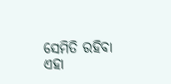ସେମିତି ରହିବା
ଏହା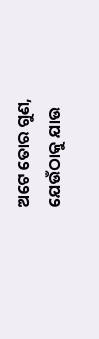ଅଟେ ତୋର ଗୁଣ,
ଯେଉଁଠାକୁ ଯାଉ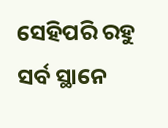ସେହିପରି ରହୁ
ସର୍ବ ସ୍ଥାନେ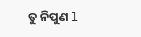ତୁ ନିପୁଣ l